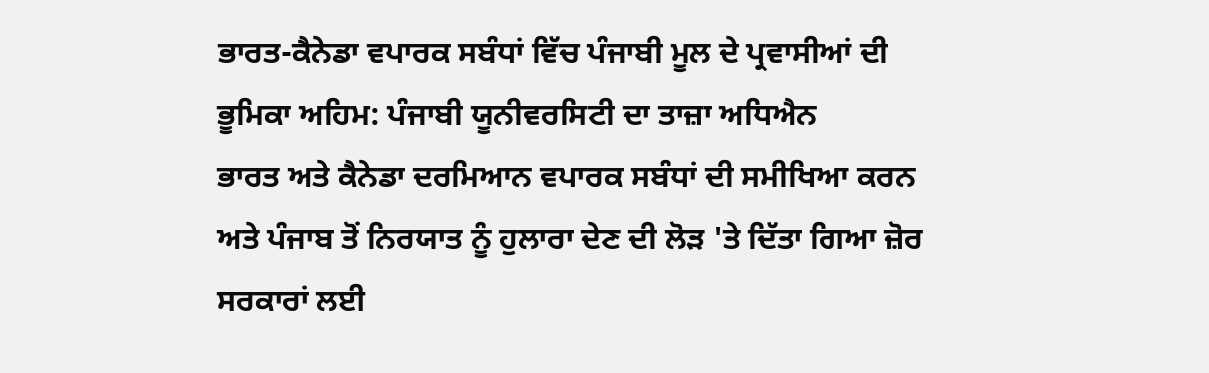ਭਾਰਤ-ਕੈਨੇਡਾ ਵਪਾਰਕ ਸਬੰਧਾਂ ਵਿੱਚ ਪੰਜਾਬੀ ਮੂਲ ਦੇ ਪ੍ਰਵਾਸੀਆਂ ਦੀ ਭੂਮਿਕਾ ਅਹਿਮ: ਪੰਜਾਬੀ ਯੂਨੀਵਰਸਿਟੀ ਦਾ ਤਾਜ਼ਾ ਅਧਿਐਨ
ਭਾਰਤ ਅਤੇ ਕੈਨੇਡਾ ਦਰਮਿਆਨ ਵਪਾਰਕ ਸਬੰਧਾਂ ਦੀ ਸਮੀਖਿਆ ਕਰਨ ਅਤੇ ਪੰਜਾਬ ਤੋਂ ਨਿਰਯਾਤ ਨੂੰ ਹੁਲਾਰਾ ਦੇਣ ਦੀ ਲੋੜ 'ਤੇ ਦਿੱਤਾ ਗਿਆ ਜ਼ੋਰ
ਸਰਕਾਰਾਂ ਲਈ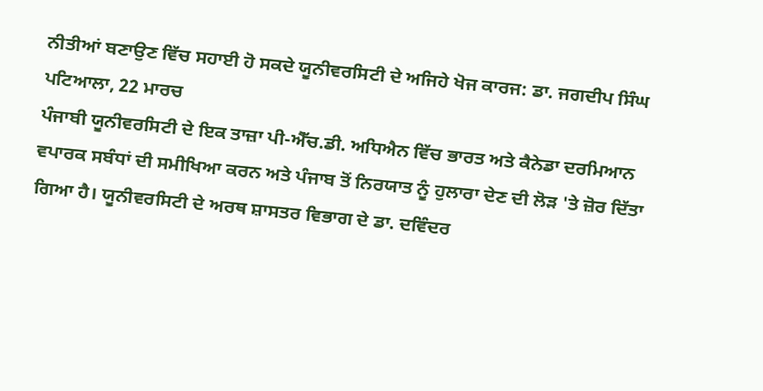ਨੀਤੀਆਂ ਬਣਾਉਣ ਵਿੱਚ ਸਹਾਈ ਹੋ ਸਕਦੇ ਯੂਨੀਵਰਸਿਟੀ ਦੇ ਅਜਿਹੇ ਖੋਜ ਕਾਰਜ: ਡਾ. ਜਗਦੀਪ ਸਿੰਘ
ਪਟਿਆਲਾ, 22 ਮਾਰਚ
ਪੰਜਾਬੀ ਯੂਨੀਵਰਸਿਟੀ ਦੇ ਇਕ ਤਾਜ਼ਾ ਪੀ-ਐੱਚ.ਡੀ. ਅਧਿਐਨ ਵਿੱਚ ਭਾਰਤ ਅਤੇ ਕੈਨੇਡਾ ਦਰਮਿਆਨ ਵਪਾਰਕ ਸਬੰਧਾਂ ਦੀ ਸਮੀਖਿਆ ਕਰਨ ਅਤੇ ਪੰਜਾਬ ਤੋਂ ਨਿਰਯਾਤ ਨੂੰ ਹੁਲਾਰਾ ਦੇਣ ਦੀ ਲੋੜ 'ਤੇ ਜ਼ੋਰ ਦਿੱਤਾ ਗਿਆ ਹੈ। ਯੂਨੀਵਰਸਿਟੀ ਦੇ ਅਰਥ ਸ਼ਾਸਤਰ ਵਿਭਾਗ ਦੇ ਡਾ. ਦਵਿੰਦਰ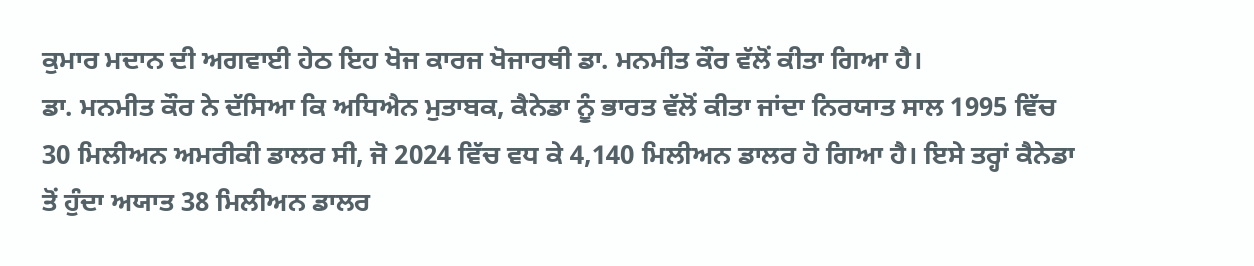ਕੁਮਾਰ ਮਦਾਨ ਦੀ ਅਗਵਾਈ ਹੇਠ ਇਹ ਖੋਜ ਕਾਰਜ ਖੋਜਾਰਥੀ ਡਾ. ਮਨਮੀਤ ਕੌਰ ਵੱਲੋਂ ਕੀਤਾ ਗਿਆ ਹੈ।
ਡਾ. ਮਨਮੀਤ ਕੌਰ ਨੇ ਦੱਸਿਆ ਕਿ ਅਧਿਐਨ ਮੁਤਾਬਕ, ਕੈਨੇਡਾ ਨੂੰ ਭਾਰਤ ਵੱਲੋਂ ਕੀਤਾ ਜਾਂਦਾ ਨਿਰਯਾਤ ਸਾਲ 1995 ਵਿੱਚ 30 ਮਿਲੀਅਨ ਅਮਰੀਕੀ ਡਾਲਰ ਸੀ, ਜੋ 2024 ਵਿੱਚ ਵਧ ਕੇ 4,140 ਮਿਲੀਅਨ ਡਾਲਰ ਹੋ ਗਿਆ ਹੈ। ਇਸੇ ਤਰ੍ਹਾਂ ਕੈਨੇਡਾ ਤੋਂ ਹੁੰਦਾ ਅਯਾਤ 38 ਮਿਲੀਅਨ ਡਾਲਰ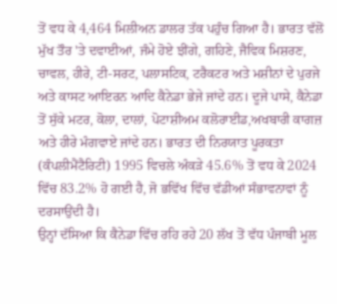ਤੋਂ ਵਧ ਕੇ 4,464 ਮਿਲੀਅਨ ਡਾਲਰ ਤੱਕ ਪਹੁੰਚ ਗਿਆ ਹੈ। ਭਾਰਤ ਵੱਲੋਂ ਮੁੱਖ ਤੌਰ 'ਤੇ ਦਵਾਈਆਂ, ਜੰਮੇ ਹੋਏ ਝੀਂਗੇ, ਗਹਿਣੇ, ਜੈਵਿਕ ਮਿਸ਼ਰਣ, ਚਾਵਲ, ਹੀਰੇ, ਟੀ-ਸਰਟ, ਪਲਾਸਟਿਕ, ਟਰੈਕਟਰ ਅਤੇ ਮਸ਼ੀਨਾਂ ਦੇ ਪੁਰਜੇ ਅਤੇ ਕਾਸਟ ਆਇਰਨ ਆਦਿ ਕੈਨੇਡਾ ਭੇਜੇ ਜਾਂਦੇ ਹਨ। ਦੂਜੇ ਪਾਸੇ, ਕੈਨੇਡਾ ਤੋਂ ਸੁੱਕੇ ਮਟਰ, ਕੋਲਾ, ਦਾਲਾਂ, ਪੋਟਾਸ਼ੀਅਮ ਕਲੋਰਾਈਡ,ਅਖਬਾਰੀ ਕਾਗਜ਼ ਅਤੇ ਹੀਰੇ ਮੰਗਵਾਏ ਜਾਂਦੇ ਹਨ। ਭਾਰਤ ਦੀ ਨਿਰਯਾਤ ਪੂਰਕਤਾ (ਕੰਪਲੀਮੈਂਟੈਰਿਟੀ) 1995 ਵਿਚਲੇ ਅੰਕੜੇ 45.6% ਤੋਂ ਵਧ ਕੇ 2024 ਵਿੱਚ 83.2% ਹੋ ਗਈ ਹੈ, ਜੋ ਭਵਿੱਖ ਵਿੱਚ ਵੱਡੀਆਂ ਸੰਭਾਵਨਾਵਾਂ ਨੂੰ ਦਰਸਾਉਂਦੀ ਹੈ।
ਉਨ੍ਹਾਂ ਦੱਸਿਆ ਕਿ ਕੈਨੇਡਾ ਵਿੱਚ ਰਹਿ ਰਹੇ 20 ਲੱਖ ਤੋਂ ਵੱਧ ਪੰਜਾਬੀ ਮੂਲ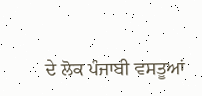ਦੇ ਲੋਕ ਪੰਜਾਬੀ ਵਸਤੂਆਂ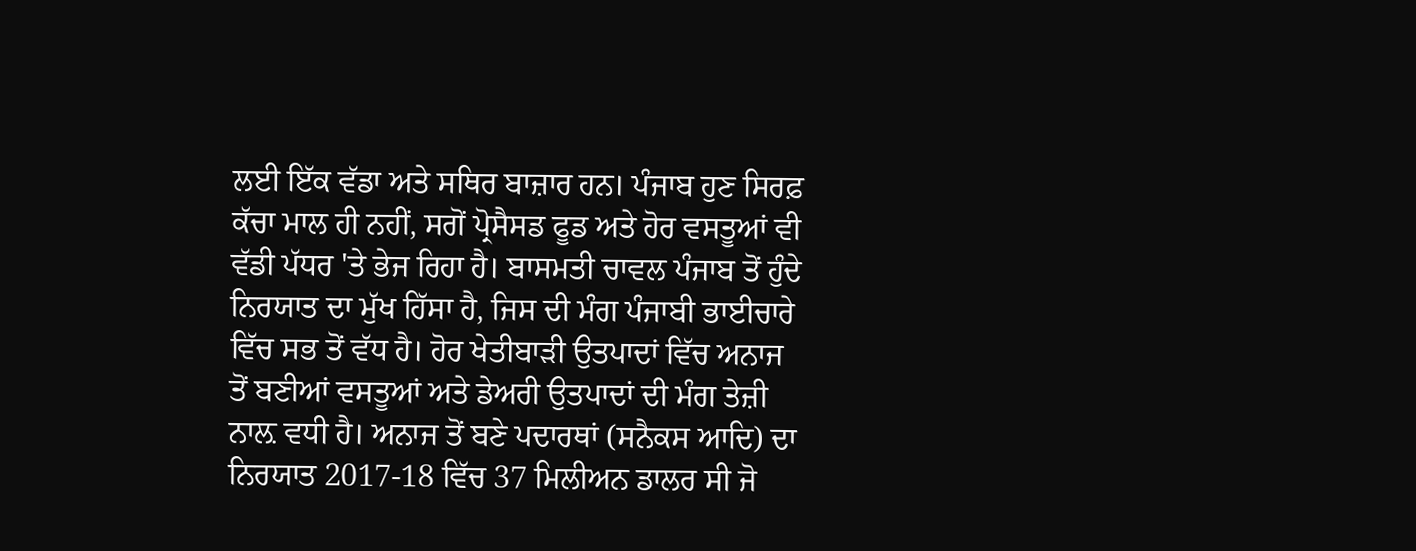ਲਈ ਇੱਕ ਵੱਡਾ ਅਤੇ ਸਥਿਰ ਬਾਜ਼ਾਰ ਹਨ। ਪੰਜਾਬ ਹੁਣ ਸਿਰਫ਼ ਕੱਚਾ ਮਾਲ ਹੀ ਨਹੀਂ, ਸਗੋਂ ਪ੍ਰੋਸੈਸਡ ਫੂਡ ਅਤੇ ਹੋਰ ਵਸਤੂਆਂ ਵੀ ਵੱਡੀ ਪੱਧਰ 'ਤੇ ਭੇਜ ਰਿਹਾ ਹੈ। ਬਾਸਮਤੀ ਚਾਵਲ ਪੰਜਾਬ ਤੋਂ ਹੁੰਦੇ ਨਿਰਯਾਤ ਦਾ ਮੁੱਖ ਹਿੱਸਾ ਹੈ, ਜਿਸ ਦੀ ਮੰਗ ਪੰਜਾਬੀ ਭਾਈਚਾਰੇ ਵਿੱਚ ਸਭ ਤੋਂ ਵੱਧ ਹੈ। ਹੋਰ ਖੇਤੀਬਾੜੀ ਉਤਪਾਦਾਂ ਵਿੱਚ ਅਨਾਜ ਤੋਂ ਬਣੀਆਂ ਵਸਤੂਆਂ ਅਤੇ ਡੇਅਰੀ ਉਤਪਾਦਾਂ ਦੀ ਮੰਗ ਤੇਜ਼ੀ ਨਾਲ਼ ਵਧੀ ਹੈ। ਅਨਾਜ ਤੋਂ ਬਣੇ ਪਦਾਰਥਾਂ (ਸਨੈਕਸ ਆਦਿ) ਦਾ ਨਿਰਯਾਤ 2017-18 ਵਿੱਚ 37 ਮਿਲੀਅਨ ਡਾਲਰ ਸੀ ਜੋ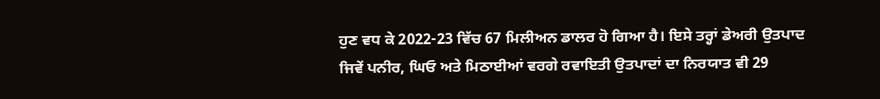ਹੁਣ ਵਧ ਕੇ 2022-23 ਵਿੱਚ 67 ਮਿਲੀਅਨ ਡਾਲਰ ਹੋ ਗਿਆ ਹੈ। ਇਸੇ ਤਰ੍ਹਾਂ ਡੇਅਰੀ ਉਤਪਾਦ ਜਿਵੇਂ ਪਨੀਰ, ਘਿਓ ਅਤੇ ਮਿਠਾਈਆਂ ਵਰਗੇ ਰਵਾਇਤੀ ਉਤਪਾਦਾਂ ਦਾ ਨਿਰਯਾਤ ਵੀ 29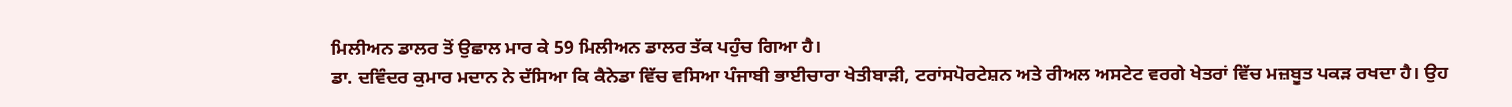ਮਿਲੀਅਨ ਡਾਲਰ ਤੋਂ ਉਛਾਲ ਮਾਰ ਕੇ 59 ਮਿਲੀਅਨ ਡਾਲਰ ਤੱਕ ਪਹੁੰਚ ਗਿਆ ਹੈ।
ਡਾ. ਦਵਿੰਦਰ ਕੁਮਾਰ ਮਦਾਨ ਨੇ ਦੱਸਿਆ ਕਿ ਕੈਨੇਡਾ ਵਿੱਚ ਵਸਿਆ ਪੰਜਾਬੀ ਭਾਈਚਾਰਾ ਖੇਤੀਬਾੜੀ, ਟਰਾਂਸਪੋਰਟੇਸ਼ਨ ਅਤੇ ਰੀਅਲ ਅਸਟੇਟ ਵਰਗੇ ਖੇਤਰਾਂ ਵਿੱਚ ਮਜ਼ਬੂਤ ਪਕੜ ਰਖਦਾ ਹੈ। ਉਹ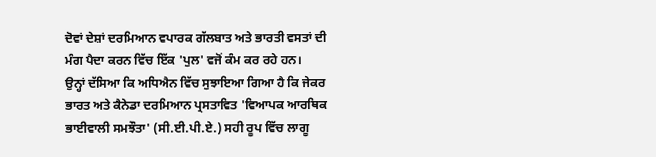ਦੋਵਾਂ ਦੇਸ਼ਾਂ ਦਰਮਿਆਨ ਵਪਾਰਕ ਗੱਲਬਾਤ ਅਤੇ ਭਾਰਤੀ ਵਸਤਾਂ ਦੀ ਮੰਗ ਪੈਦਾ ਕਰਨ ਵਿੱਚ ਇੱਕ 'ਪੁਲ' ਵਜੋਂ ਕੰਮ ਕਰ ਰਹੇ ਹਨ।
ਉਨ੍ਹਾਂ ਦੱਸਿਆ ਕਿ ਅਧਿਐਨ ਵਿੱਚ ਸੁਝਾਇਆ ਗਿਆ ਹੈ ਕਿ ਜੇਕਰ ਭਾਰਤ ਅਤੇ ਕੈਨੇਡਾ ਦਰਮਿਆਨ ਪ੍ਰਸਤਾਵਿਤ 'ਵਿਆਪਕ ਆਰਥਿਕ ਭਾਈਵਾਲੀ ਸਮਝੌਤਾ' (ਸੀ.ਈ.ਪੀ.ਏ.) ਸਹੀ ਰੂਪ ਵਿੱਚ ਲਾਗੂ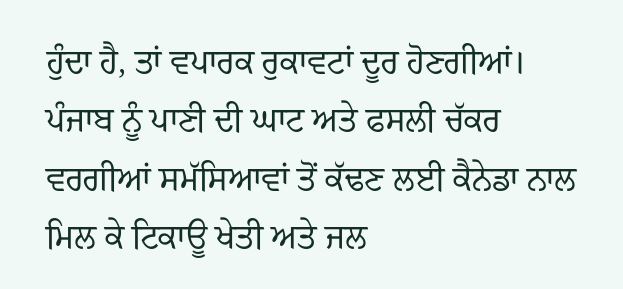ਹੁੰਦਾ ਹੈ, ਤਾਂ ਵਪਾਰਕ ਰੁਕਾਵਟਾਂ ਦੂਰ ਹੋਣਗੀਆਂ। ਪੰਜਾਬ ਨੂੰ ਪਾਣੀ ਦੀ ਘਾਟ ਅਤੇ ਫਸਲੀ ਚੱਕਰ ਵਰਗੀਆਂ ਸਮੱਸਿਆਵਾਂ ਤੋਂ ਕੱਢਣ ਲਈ ਕੈਨੇਡਾ ਨਾਲ ਮਿਲ ਕੇ ਟਿਕਾਊ ਖੇਤੀ ਅਤੇ ਜਲ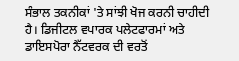ਸੰਭਾਲ ਤਕਨੀਕਾਂ 'ਤੇ ਸਾਂਝੀ ਖੋਜ ਕਰਨੀ ਚਾਹੀਦੀ ਹੈ। ਡਿਜੀਟਲ ਵਪਾਰਕ ਪਲੇਟਫਾਰਮਾਂ ਅਤੇ ਡਾਇਸਪੋਰਾ ਨੈੱਟਵਰਕ ਦੀ ਵਰਤੋਂ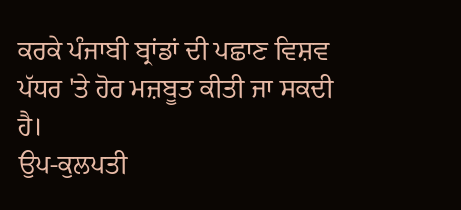ਕਰਕੇ ਪੰਜਾਬੀ ਬ੍ਰਾਂਡਾਂ ਦੀ ਪਛਾਣ ਵਿਸ਼ਵ ਪੱਧਰ 'ਤੇ ਹੋਰ ਮਜ਼ਬੂਤ ਕੀਤੀ ਜਾ ਸਕਦੀ ਹੈ।
ਉਪ-ਕੁਲਪਤੀ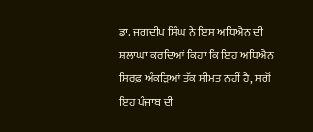ਡਾ. ਜਗਦੀਪ ਸਿੰਘ ਨੇ ਇਸ ਅਧਿਐਨ ਦੀ ਸ਼ਲਾਘਾ ਕਰਦਿਆਂ ਕਿਹਾ ਕਿ ਇਹ ਅਧਿਐਨ ਸਿਰਫ਼ ਅੰਕੜਿਆਂ ਤੱਕ ਸੀਮਤ ਨਹੀਂ ਹੈ, ਸਗੋਂ ਇਹ ਪੰਜਾਬ ਦੀ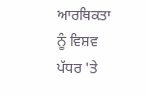ਆਰਥਿਕਤਾ ਨੂੰ ਵਿਸ਼ਵ ਪੱਧਰ 'ਤੇ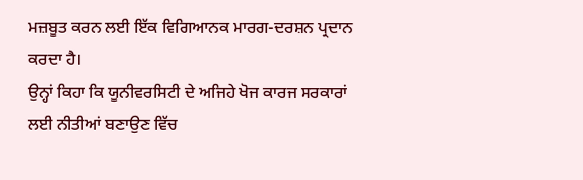ਮਜ਼ਬੂਤ ਕਰਨ ਲਈ ਇੱਕ ਵਿਗਿਆਨਕ ਮਾਰਗ-ਦਰਸ਼ਨ ਪ੍ਰਦਾਨ ਕਰਦਾ ਹੈ।
ਉਨ੍ਹਾਂ ਕਿਹਾ ਕਿ ਯੂਨੀਵਰਸਿਟੀ ਦੇ ਅਜਿਹੇ ਖੋਜ ਕਾਰਜ ਸਰਕਾਰਾਂ ਲਈ ਨੀਤੀਆਂ ਬਣਾਉਣ ਵਿੱਚ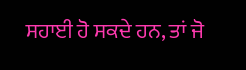ਸਹਾਈ ਹੋ ਸਕਦੇ ਹਨ, ਤਾਂ ਜੋ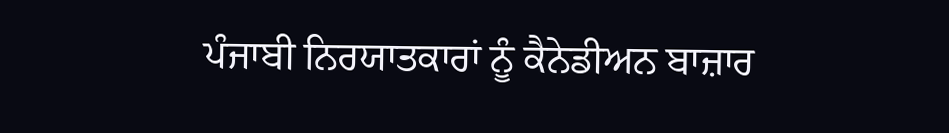ਪੰਜਾਬੀ ਨਿਰਯਾਤਕਾਰਾਂ ਨੂੰ ਕੈਨੇਡੀਅਨ ਬਾਜ਼ਾਰ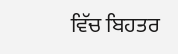ਵਿੱਚ ਬਿਹਤਰ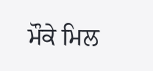ਮੌਕੇ ਮਿਲ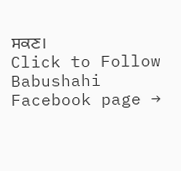ਸਕਣ।
Click to Follow Babushahi Facebook page →